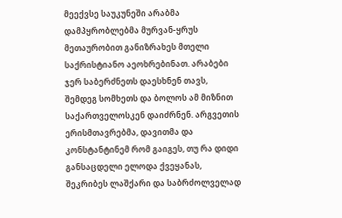მეექვსე საუკუნეში არაბმა დამპყრობლებმა მურვან-ყრუს მეთაურობით განიზრახეს მთელი საქრისტიანო აეოხრებინათ. არაბები ჯერ საბერძნეთს დაესხნენ თავს, შემდეგ სომხეთს და ბოლოს ამ მიზნით საქართველოსკენ დაიძრნენ. არგვეთის ერისმთავრებმა, დავითმა და კონსტანტინემ რომ გაიგეს, თუ რა დიდი განსაცდელი ელოდა ქვეყანას, შეკრიბეს ლაშქარი და საბრძოლველად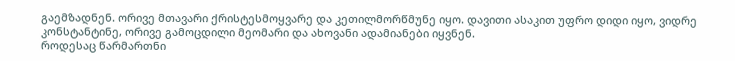გაემზადნენ. ორივე მთავარი ქრისტესმოყვარე და კეთილმორწმუნე იყო. დავითი ასაკით უფრო დიდი იყო, ვიდრე კონსტანტინე, ორივე გამოცდილი მეომარი და ახოვანი ადამიანები იყვნენ.
როდესაც წარმართნი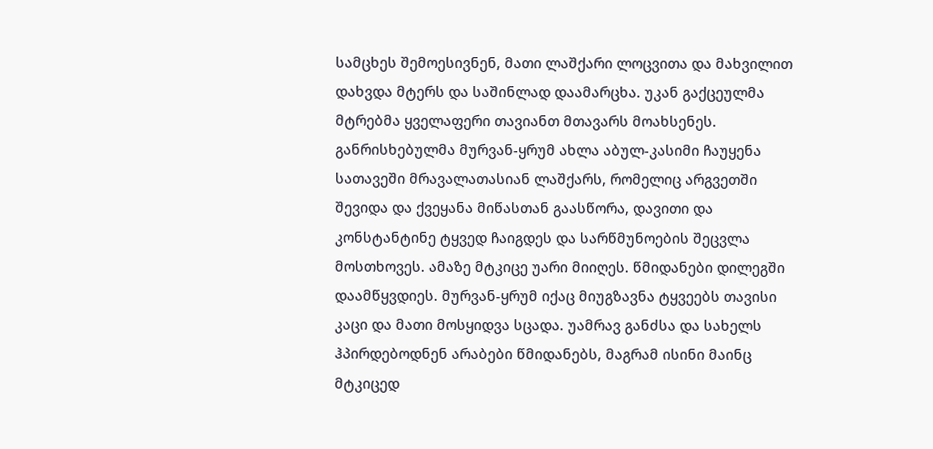სამცხეს შემოესივნენ, მათი ლაშქარი ლოცვითა და მახვილით დახვდა მტერს და საშინლად დაამარცხა. უკან გაქცეულმა მტრებმა ყველაფერი თავიანთ მთავარს მოახსენეს. განრისხებულმა მურვან-ყრუმ ახლა აბულ-კასიმი ჩაუყენა სათავეში მრავალათასიან ლაშქარს, რომელიც არგვეთში შევიდა და ქვეყანა მიწასთან გაასწორა, დავითი და კონსტანტინე ტყვედ ჩაიგდეს და სარწმუნოების შეცვლა მოსთხოვეს. ამაზე მტკიცე უარი მიიღეს. წმიდანები დილეგში დაამწყვდიეს. მურვან-ყრუმ იქაც მიუგზავნა ტყვეებს თავისი კაცი და მათი მოსყიდვა სცადა. უამრავ განძსა და სახელს ჰპირდებოდნენ არაბები წმიდანებს, მაგრამ ისინი მაინც მტკიცედ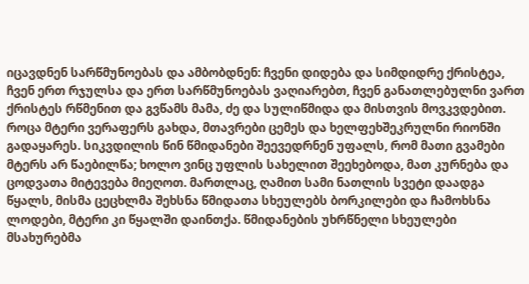იცავდნენ სარწმუნოებას და ამბობდნენ: ჩვენი დიდება და სიმდიდრე ქრისტეა, ჩვენ ერთ რჯულსა და ერთ სარწმუნოებას ვაღიარებთ, ჩვენ განათლებულნი ვართ ქრისტეს რწმენით და გვწამს მამა, ძე და სულიწმიდა და მისთვის მოვკვდებით. როცა მტერი ვერაფერს გახდა, მთავრები ცემეს და ხელფეხშეკრულნი რიონში გადაყარეს. სიკვდილის წინ წმიდანები შეევედრნენ უფალს, რომ მათი გვამები მტერს არ წაებილწა; ხოლო ვინც უფლის სახელით შეეხებოდა, მათ კურნება და ცოდვათა მიტევება მიეღოთ. მართლაც, ღამით სამი ნათლის სვეტი დაადგა წყალს, მისმა ცეცხლმა შეხსნა წმიდათა სხეულებს ბორკილები და ჩამოხსნა ლოდები, მტერი კი წყალში დაინთქა. წმიდანების უხრწნელი სხეულები მსახურებმა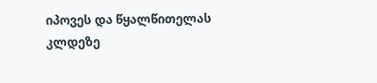იპოვეს და წყალწითელას კლდეზე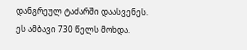დანგრეულ ტაძარში დაასვენეს. ეს ამბავი 730 წელს მოხდა.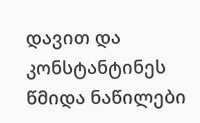დავით და კონსტანტინეს წმიდა ნაწილები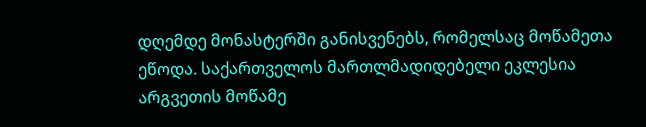დღემდე მონასტერში განისვენებს, რომელსაც მოწამეთა ეწოდა. საქართველოს მართლმადიდებელი ეკლესია არგვეთის მოწამე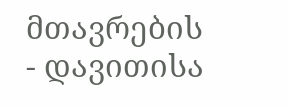მთავრების - დავითისა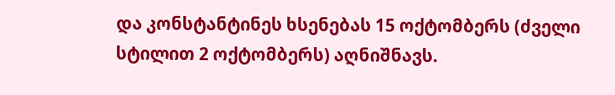და კონსტანტინეს ხსენებას 15 ოქტომბერს (ძველი სტილით 2 ოქტომბერს) აღნიშნავს.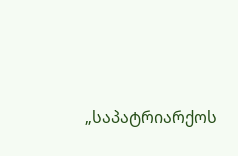„საპატრიარქოს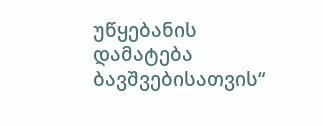უწყებანის დამატება
ბავშვებისათვის“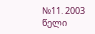№11. 2003 წელი